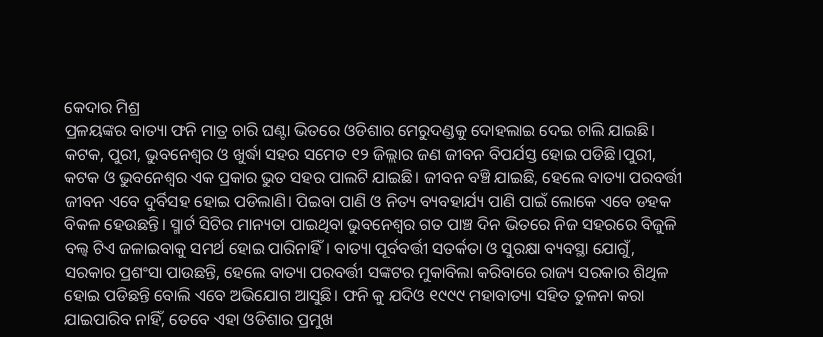କେଦାର ମିଶ୍ର
ପ୍ରଳୟଙ୍କର ବାତ୍ୟା ଫନି ମାତ୍ର ଚାରି ଘଣ୍ଟା ଭିତରେ ଓଡିଶାର ମେରୁଦଣ୍ଡକୁ ଦୋହଲାଇ ଦେଇ ଚାଲି ଯାଇଛି। କଟକ, ପୁରୀ, ଭୁବନେଶ୍ୱର ଓ ଖୁର୍ଦ୍ଧା ସହର ସମେତ ୧୨ ଜିଲ୍ଲାର ଜଣ ଜୀବନ ବିପର୍ଯସ୍ତ ହୋଇ ପଡିଛି।ପୁରୀ, କଟକ ଓ ଭୁବନେଶ୍ୱର ଏକ ପ୍ରକାର ଭୁତ ସହର ପାଲଟି ଯାଇଛି। ଜୀବନ ବଞ୍ଚି ଯାଇଛି, ହେଲେ ବାତ୍ୟା ପରବର୍ତ୍ତୀ ଜୀବନ ଏବେ ଦୁର୍ବିସହ ହୋଇ ପଡିଲାଣି। ପିଇବା ପାଣି ଓ ନିତ୍ୟ ବ୍ୟବହାର୍ଯ୍ୟ ପାଣି ପାଇଁ ଲୋକେ ଏବେ ଡହକ ବିକଳ ହେଉଛନ୍ତି। ସ୍ମାର୍ଟ ସିଟିର ମାନ୍ୟତା ପାଇଥିବା ଭୁବନେଶ୍ଵର ଗତ ପାଞ୍ଚ ଦିନ ଭିତରେ ନିଜ ସହରରେ ବିଜୁଳି ବଲ୍ବ ଟିଏ ଜଳାଇବାକୁ ସମର୍ଥ ହୋଇ ପାରିନାହିଁ। ବାତ୍ୟା ପୂର୍ବବର୍ତ୍ତୀ ସତର୍କତା ଓ ସୁରକ୍ଷା ବ୍ୟବସ୍ଥା ଯୋଗୁଁ, ସରକାର ପ୍ରଶଂସା ପାଉଛନ୍ତି, ହେଲେ ବାତ୍ୟା ପରବର୍ତ୍ତୀ ସଙ୍କଟର ମୁକାବିଲା କରିବାରେ ରାଜ୍ୟ ସରକାର ଶିଥିଳ ହୋଇ ପଡିଛନ୍ତି ବୋଲି ଏବେ ଅଭିଯୋଗ ଆସୁଛି। ଫନି କୁ ଯଦିଓ ୧୯୯୯ ମହାବାତ୍ୟା ସହିତ ତୁଳନା କରା ଯାଇପାରିବ ନାହିଁ, ତେବେ ଏହା ଓଡିଶାର ପ୍ରମୁଖ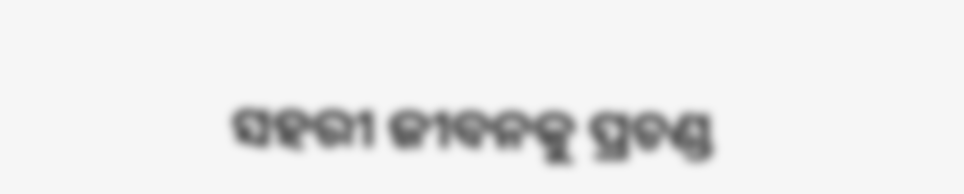ସହରୀ ଜୀବନକୁ ପ୍ରଚଣ୍ଡ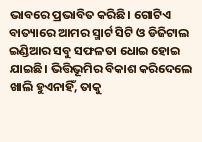ଭାବରେ ପ୍ରଭାବିତ କରିଛି। ଗୋଟିଏ ବାତ୍ୟାରେ ଆମର ସ୍ମାର୍ଟ ସିଟି ଓ ଡିଜିଟାଲ ଇଣ୍ଡିଆର ସବୁ ସଫଳତା ଧୋଇ ହୋଇ ଯାଇଛି। ଭିତ୍ତିଭୂମିର ବିକାଶ କରିଦେଲେ ଖାଲି ହୁଏନାହିଁ, ତାକୁ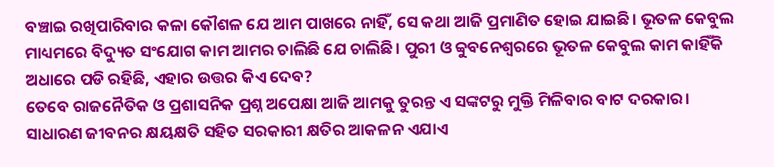ବଞ୍ଚାଇ ରଖିପାରିବାର କଳା କୌଶଳ ଯେ ଆମ ପାଖରେ ନାହିଁ, ସେ କଥା ଆଜି ପ୍ରମାଣିତ ହୋଇ ଯାଇଛି। ଭୂତଳ କେବୁଲ ମାଧ୍ୟମରେ ବିଦ୍ୟୁତ ସଂଯୋଗ କାମ ଆମର ଚାଲିଛି ଯେ ଚାଲିଛି। ପୁରୀ ଓ ବ୍ବୁବନେଶ୍ବରରେ ଭୂତଳ କେବୁଲ କାମ କାହିଁକି ଅଧାରେ ପଡି ରହିଛି, ଏହାର ଉତ୍ତର କିଏ ଦେବ?
ତେବେ ରାଜନୈତିକ ଓ ପ୍ରଶାସନିକ ପ୍ରଶ୍ନ ଅପେକ୍ଷା ଆଜି ଆମକୁ ତୁରନ୍ତ ଏ ସଙ୍କଟରୁ ମୁକ୍ତି ମିଳିବାର ବାଟ ଦରକାର। ସାଧାରଣ ଜୀବନର କ୍ଷୟକ୍ଷତି ସହିତ ସରକାରୀ କ୍ଷତିର ଆକଳନ ଏଯାଏ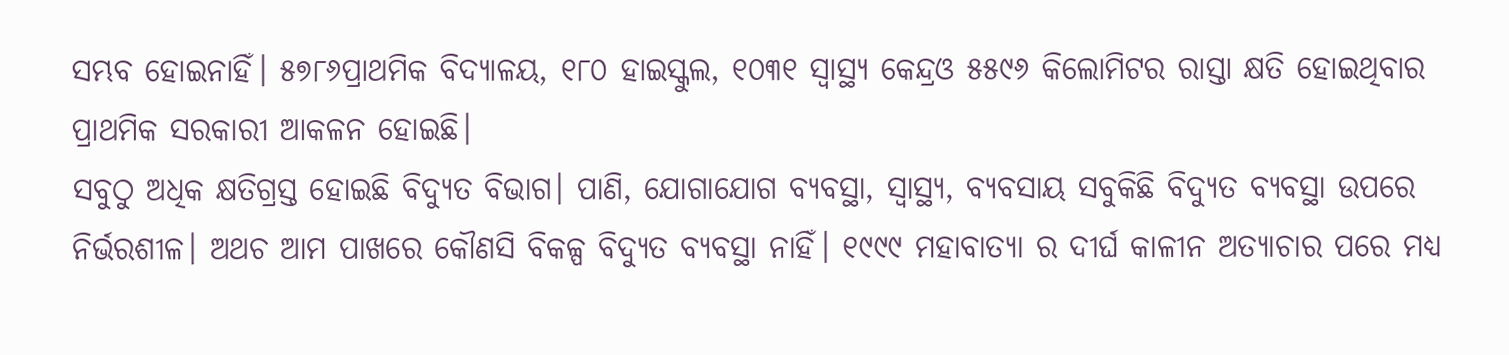ସମ୍ଭବ ହୋଇନାହିଁ। ୫୭୮୬ପ୍ରାଥମିକ ବିଦ୍ୟାଳୟ, ୧୮୦ ହାଇସ୍କୁଲ, ୧୦୩୧ ସ୍ୱାସ୍ଥ୍ୟ କେନ୍ଦ୍ରଓ ୫୫୯୬ କିଲୋମିଟର ରାସ୍ତା କ୍ଷତି ହୋଇଥିବାର ପ୍ରାଥମିକ ସରକାରୀ ଆକଳନ ହୋଇଛି।
ସବୁଠୁ ଅଧିକ କ୍ଷତିଗ୍ରସ୍ତ ହୋଇଛି ବିଦ୍ୟୁତ ବିଭାଗ। ପାଣି, ଯୋଗାଯୋଗ ବ୍ୟବସ୍ଥା, ସ୍ୱାସ୍ଥ୍ୟ, ବ୍ୟବସାୟ ସବୁକିଛି ବିଦ୍ୟୁତ ବ୍ୟବସ୍ଥା ଉପରେ ନିର୍ଭରଶୀଳ। ଅଥଚ ଆମ ପାଖରେ କୌଣସି ବିକଳ୍ପ ବିଦ୍ୟୁତ ବ୍ୟବସ୍ଥା ନାହିଁ। ୧୯୯୯ ମହାବାତ୍ୟା ର ଦୀର୍ଘ କାଳୀନ ଅତ୍ୟାଚାର ପରେ ମଧ୍ୟ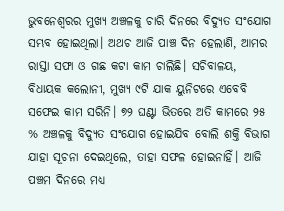ଭୁବନେଶ୍ବରର ମୁଖ୍ୟ ଅଞ୍ଚଳକୁ ଚାରି ଦିନରେ ବିଦ୍ୟୁତ ସଂଯୋଗ ସମ୍ଭବ ହୋଇଥିଲା। ଅଥଚ ଆଜି ପାଞ୍ଚ ଦିନ ହେଲାଣି, ଆମର ରାସ୍ତା ସଫା ଓ ଗଛ କଟା କାମ ଚାଲିଛି। ସଚିବାଳୟ, ବିଧାୟକ କଲୋନୀ, ମୁଖ୍ୟ ୯ଟି ଯାକ ୟୁନିଟରେ ଏବେବି ସଫେଇ କାମ ସରିନି। ୭୨ ଘଣ୍ଟା ଭିତରେ ଅତି କାମରେ ୨୫ % ଅଞ୍ଚଳକୁ ବିଦ୍ୟୁତ ସଂଯୋଗ ହୋଇଯିବ ବୋଲି ଶକ୍ତି ବିଭାଗ ଯାହା ସୂଚନା ଦେଇଥିଲେ, ତାହା ସଫଳ ହୋଇନାହିଁ। ଆଜି ପଞ୍ଚମ ଦିନରେ ମଧ୍ୟ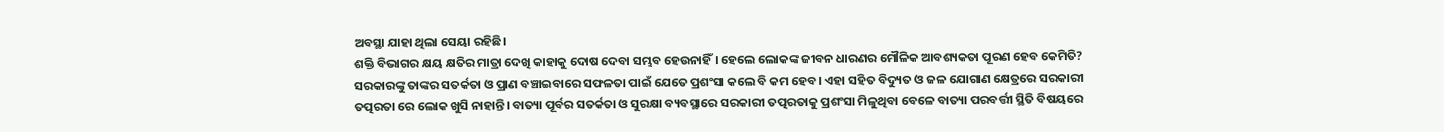ଅବସ୍ଥା ଯାହା ଥିଲା ସେୟା ରହିଛି।
ଶକ୍ତି ବିଭାଗର କ୍ଷୟ କ୍ଷତିର ମାତ୍ରା ଦେଖି କାହାକୁ ଦୋଷ ଦେବା ସମ୍ଭବ ହେଉନାହିଁ। ହେଲେ ଲୋକଙ୍କ ଜୀବନ ଧାରଣର ମୌଳିକ ଆବଶ୍ୟକତା ପୂରଣ ହେବ କେମିତି? ସରକାରଙ୍କୁ ତାଙ୍କର ସତର୍କତା ଓ ପ୍ରାଣ ବଞ୍ଚାଇବାରେ ସଫଳତା ପାଇଁ ଯେତେ ପ୍ରଶଂସା କଲେ ବି କମ ହେବ। ଏହା ସହିତ ବିଦ୍ୟୁତ ଓ ଜଳ ଯୋଗାଣ କ୍ଷେତ୍ରରେ ସରକାରୀ ତତ୍ପରତା ରେ ଲୋକ ଖୁସି ନାହାନ୍ତି। ବାତ୍ୟା ପୂର୍ବର ସତର୍କତା ଓ ସୁରକ୍ଷା ବ୍ୟବସ୍ଥାରେ ସରକାରୀ ତତ୍ପରତାକୁ ପ୍ରଶଂସା ମିଳୁଥିବା ବେଳେ ବାତ୍ୟା ପରବର୍ତ୍ତୀ ସ୍ଥିତି ବିଷୟରେ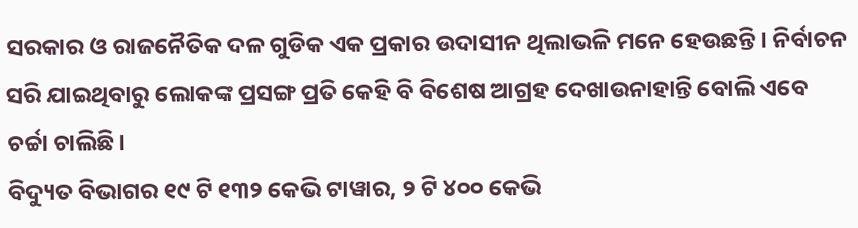ସରକାର ଓ ରାଜନୈତିକ ଦଳ ଗୁଡିକ ଏକ ପ୍ରକାର ଉଦାସୀନ ଥିଲାଭଳି ମନେ ହେଉଛନ୍ତି। ନିର୍ବାଚନ ସରି ଯାଇଥିବାରୁ ଲୋକଙ୍କ ପ୍ରସଙ୍ଗ ପ୍ରତି କେହି ବି ବିଶେଷ ଆଗ୍ରହ ଦେଖାଉନାହାନ୍ତି ବୋଲି ଏବେ ଚର୍ଚ୍ଚା ଚାଲିଛି।
ବିଦ୍ୟୁତ ବିଭାଗର ୧୯ ଟି ୧୩୨ କେଭି ଟାୱାର, ୨ ଟି ୪୦୦ କେଭି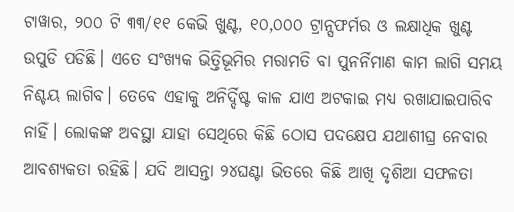ଟାୱାର, ୨୦୦ ଟି ୩୩/୧୧ କେଭି ଖୁଣ୍ଟ, ୧୦,୦୦୦ ଟ୍ରାନ୍ସଫର୍ମର ଓ ଲକ୍ଷାଧିକ ଖୁଣ୍ଟ ଉପୁଡି ପଡିଛି। ଏତେ ସଂଖ୍ୟକ ଭିତ୍ତିଭୂମିର ମରାମତି ବା ପୁନର୍ନିମାଣ କାମ ଲାଗି ସମୟ ନିଶ୍ଚୟ ଲାଗିବ। ତେବେ ଏହାକୁ ଅନିର୍ଦ୍ଦିଷ୍ଟ କାଳ ଯାଏ ଅଟକାଇ ମଧ୍ୟ ରଖାଯାଇପାରିବ ନାହିଁ। ଲୋକଙ୍କ ଅବସ୍ଥା ଯାହା ସେଥିରେ କିଛି ଠୋସ ପଦକ୍ଷେପ ଯଥାଶୀଘ୍ର ନେବାର ଆବଶ୍ୟକତା ରହିଛି। ଯଦି ଆସନ୍ତା ୨୪ଘଣ୍ଟା ଭିତରେ କିଛି ଆଖି ଦୃଶିଆ ସଫଳତା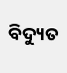ବିଦ୍ୟୁତ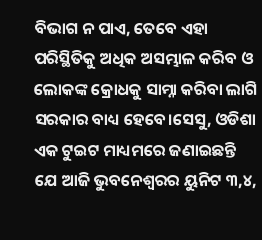ବିଭାଗ ନ ପାଏ, ତେବେ ଏହା ପରିସ୍ଥିତିକୁ ଅଧିକ ଅସମ୍ଭାଳ କରିବ ଓ ଲୋକଙ୍କ କ୍ରୋଧକୁ ସାମ୍ନା କରିବା ଲାଗି ସରକାର ବାଧ୍ୟ ହେବେ।ସେସୁ, ଓଡିଶା ଏକ ଟୁଇଟ ମାଧ୍ୟମରେ ଜଣାଇଛନ୍ତି ଯେ ଆଜି ଭୁବନେଶ୍ବରର ୟୁନିଟ ୩,୪,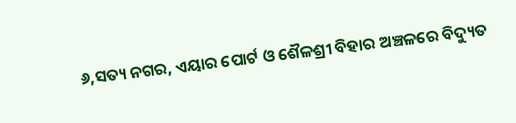୬,ସତ୍ୟ ନଗର, ଏୟାର ପୋର୍ଟ ଓ ଶୈଳଶ୍ରୀ ବିହାର ଅଞ୍ଚଳରେ ବିଦ୍ୟୁତ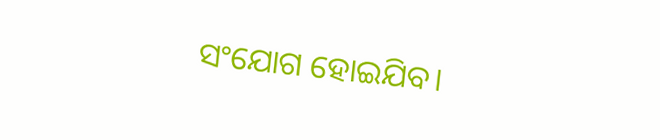ସଂଯୋଗ ହୋଇଯିବ।